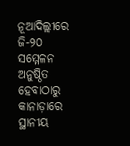ନୂଆଦିଲ୍ଲୀରେ ଜି-୨୦ ସମ୍ମେଳନ ଅନୁଷ୍ଠିତ ହେବାଠାରୁ କାନାଡ଼ାରେ ସ୍ଥାନୀୟ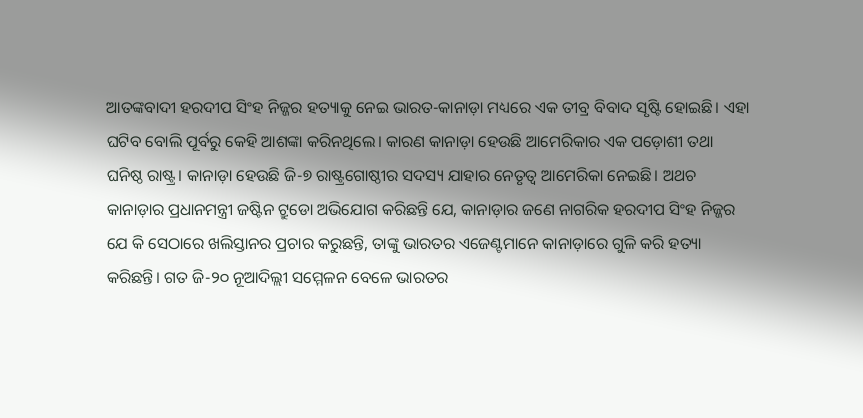ଆତଙ୍କବାଦୀ ହରଦୀପ ସିଂହ ନିଜ୍ଜର ହତ୍ୟାକୁ ନେଇ ଭାରତ-କାନାଡ଼ା ମଧ୍ୟରେ ଏକ ତୀବ୍ର ବିବାଦ ସୃଷ୍ଟି ହୋଇଛି। ଏହା ଘଟିବ ବୋଲି ପୂର୍ବରୁ କେହି ଆଶଙ୍କା କରିନଥିଲେ। କାରଣ କାନାଡ଼ା ହେଉଛି ଆମେରିକାର ଏକ ପଡ଼ୋଶୀ ତଥା ଘନିଷ୍ଠ ରାଷ୍ଟ୍ର। କାନାଡ଼ା ହେଉଛି ଜି-୭ ରାଷ୍ଟ୍ରଗୋଷ୍ଠୀର ସଦସ୍ୟ ଯାହାର ନେତୃତ୍ୱ ଆମେରିକା ନେଇଛି। ଅଥଚ କାନାଡ଼ାର ପ୍ରଧାନମନ୍ତ୍ରୀ ଜଷ୍ଟିନ ଟ୍ରୁଡୋ ଅଭିଯୋଗ କରିଛନ୍ତି ଯେ, କାନାଡ଼ାର ଜଣେ ନାଗରିକ ହରଦୀପ ସିଂହ ନିଜ୍ଜର ଯେ କି ସେଠାରେ ଖଲିସ୍ତାନର ପ୍ରଚାର କରୁଛନ୍ତି, ତାଙ୍କୁ ଭାରତର ଏଜେଣ୍ଟମାନେ କାନାଡ଼ାରେ ଗୁଳି କରି ହତ୍ୟା କରିଛନ୍ତି। ଗତ ଜି-୨୦ ନୂଆଦିଲ୍ଲୀ ସମ୍ମେଳନ ବେଳେ ଭାରତର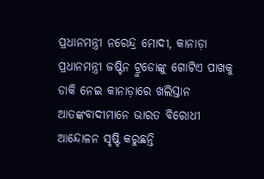ପ୍ରଧାନମନ୍ତ୍ରୀ ନରେନ୍ଦ୍ର ମୋଦୀ, କାନାଡ଼ା ପ୍ରଧାନମନ୍ତ୍ରୀ ଜଷ୍ଟିନ ଟ୍ରୁଡୋଙ୍କୁ ଗୋଟିଏ ପାଖକୁ ଡାକି ନେଇ କାନାଡ଼ାରେ ଖଲିସ୍ତାନ ଆତଙ୍କବାଦୀମାନେ ଭାରତ ବିରୋଧୀ ଆନ୍ଦୋଳନ ସୃଷ୍ଟି କରୁଛନ୍ତି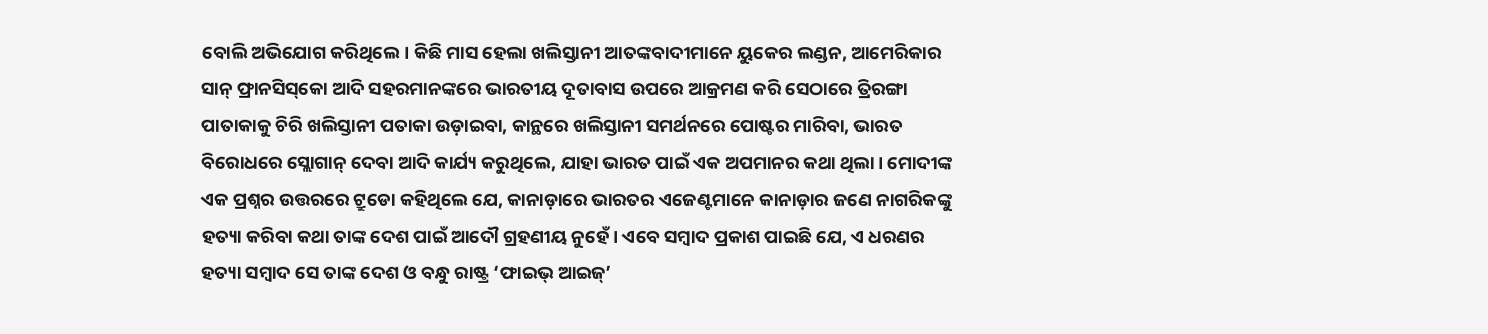ବୋଲି ଅଭିଯୋଗ କରିଥିଲେ। କିଛି ମାସ ହେଲା ଖଲିସ୍ତାନୀ ଆତଙ୍କବାଦୀମାନେ ୟୁକେର ଲଣ୍ଡନ, ଆମେରିକାର ସାନ୍‌ ଫ୍ରାନସିସ୍‌କୋ ଆଦି ସହରମାନଙ୍କରେ ଭାରତୀୟ ଦୂତାବାସ ଉପରେ ଆକ୍ରମଣ କରି ସେଠାରେ ତ୍ରିରଙ୍ଗା ପାତାକାକୁ ଚିରି ଖଲିସ୍ତାନୀ ପତାକା ଉଡ଼ାଇବା, କାନ୍ଥରେ ଖଲିସ୍ତାନୀ ସମର୍ଥନରେ ପୋଷ୍ଟର ମାରିବା, ଭାରତ ବିରୋଧରେ ସ୍ଲୋଗାନ୍ ଦେବା ଆଦି କାର୍ଯ୍ୟ କରୁଥିଲେ, ଯାହା ଭାରତ ପାଇଁ ଏକ ଅପମାନର କଥା ଥିଲା। ମୋଦୀଙ୍କ ଏକ ପ୍ରଶ୍ନର ଉତ୍ତରରେ ଟ୍ରୁଡୋ କହିଥିଲେ ଯେ, କାନାଡ଼ାରେ ଭାରତର ଏଜେଣ୍ଟମାନେ କାନାଡ଼ାର ଜଣେ ନାଗରିକଙ୍କୁ ହତ୍ୟା କରିବା କଥା ତାଙ୍କ ଦେଶ ପାଇଁ ଆଦୌ ଗ୍ରହଣୀୟ ନୁହେଁ। ଏବେ ସମ୍ବାଦ ପ୍ରକାଶ ପାଇଛି ଯେ, ଏ ଧରଣର ହତ୍ୟା ସମ୍ବାଦ ସେ ତାଙ୍କ ଦେଶ ଓ ବନ୍ଧୁ ରାଷ୍ଟ୍ର ‘ଫାଇଭ୍ ଆଇଜ୍‌’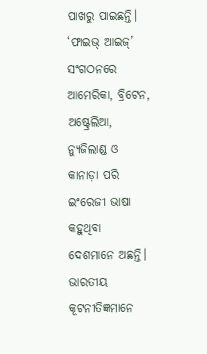ପାଖରୁ ପାଇଛନ୍ତି। ‘ଫାଇଭ୍ ଆଇଜ୍’ ସଂଗଠନରେ ଆମେରିକା, ବ୍ରିଟେନ, ଅଷ୍ଟ୍ରେଲିଆ, ନ୍ୟୁଜିଲାଣ୍ଡ ଓ କାନାଡ଼ା ପରି ଇଂରେଜୀ ଭାଷା କହୁଥିବା ଦେଶମାନେ ଅଛନ୍ତି। ଭାରତୀୟ କୂଟନୀତିଜ୍ଞମାନେ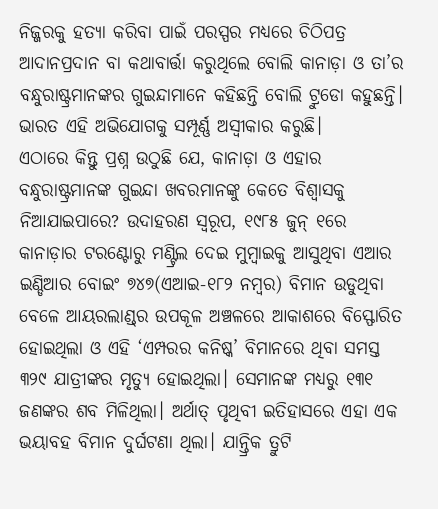ନିଜ୍ଜରକୁ ହତ୍ୟା କରିବା ପାଇଁ ପରସ୍ପର ମଧ୍ୟରେ ଚିଠିପତ୍ର ଆଦାନପ୍ରଦାନ ବା କଥାବାର୍ତ୍ତା କରୁଥିଲେ ବୋଲି କାନାଡ଼ା ଓ ତା’ର ବନ୍ଧୁରାଷ୍ଟ୍ରମାନଙ୍କର ଗୁଇନ୍ଦାମାନେ କହିଛନ୍ତି ବୋଲି ଟ୍ରୁଡୋ କହୁଛନ୍ତି। ଭାରତ ଏହି ଅଭିଯୋଗକୁ ସମ୍ପୂର୍ଣ୍ଣ ଅସ୍ୱୀକାର କରୁଛି।
ଏଠାରେ କିନ୍ତୁ ପ୍ରଶ୍ନ ଉଠୁଛି ଯେ, କାନାଡ଼ା ଓ ଏହାର ବନ୍ଧୁରାଷ୍ଟ୍ରମାନଙ୍କ ଗୁଇନ୍ଦା ଖବରମାନଙ୍କୁ କେତେ ବିଶ୍ୱାସକୁ ନିଆଯାଇପାରେ? ଉଦାହରଣ ସ୍ୱରୂପ, ୧୯୮୫ ଜୁନ୍‌ ୧ରେ କାନାଡ଼ାର ଟରଣ୍ଟୋରୁ ମଣ୍ଟ୍ରିଲ ଦେଇ ମୁମ୍ବାଇକୁ ଆସୁଥିବା ଏଆର ଇଣ୍ଡିଆର ବୋଇଂ ୭୪୭(ଏଆଇ-୧୮୨ ନମ୍ବର) ବିମାନ ଉଡୁଥିବା ବେଳେ ଆୟରଲାଣ୍ଡ୍‌ର ଉପକୂଳ ଅଞ୍ଚଳରେ ଆକାଶରେ ବିସ୍ଫୋରିତ ହୋଇଥିଲା ଓ ଏହି ‘ଏମ୍ପରର କନିଷ୍କ’ ବିମାନରେ ଥିବା ସମସ୍ତ ୩୨୯ ଯାତ୍ରୀଙ୍କର ମୃତ୍ୟୁ ହୋଇଥିଲା। ସେମାନଙ୍କ ମଧ୍ୟରୁ ୧୩୧ ଜଣଙ୍କର ଶବ ମିଳିଥିଲା। ଅର୍ଥାତ୍‌ ପୃଥିବୀ ଇତିହାସରେ ଏହା ଏକ ଭୟାବହ ବିମାନ ଦୁର୍ଘଟଣା ଥିଲା। ଯାନ୍ତ୍ରିକ ତ୍ରୁଟି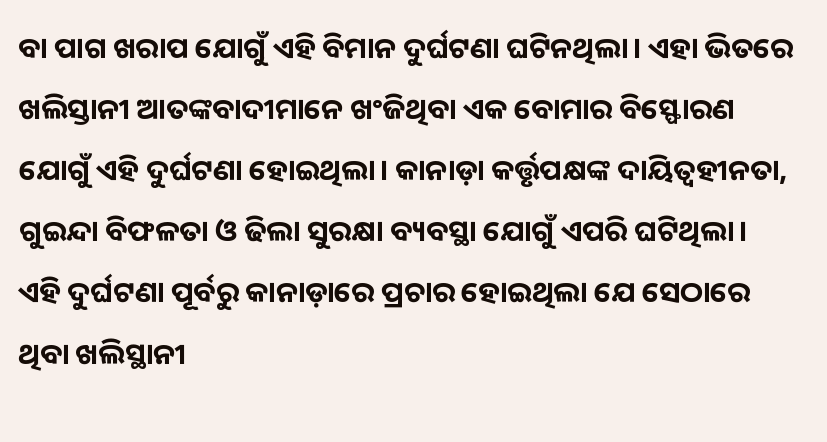ବା ପାଗ ଖରାପ ଯୋଗୁଁ ଏହି ବିମାନ ଦୁର୍ଘଟଣା ଘଟିନଥିଲା। ଏହା ଭିତରେ ଖଲିସ୍ତାନୀ ଆତଙ୍କବାଦୀମାନେ ଖଂଜିଥିବା ଏକ ବୋମାର ବିସ୍ଫୋରଣ ଯୋଗୁଁ ଏହି ଦୁର୍ଘଟଣା ହୋଇଥିଲା। କାନାଡ଼ା କର୍ତ୍ତୃପକ୍ଷଙ୍କ ଦାୟିତ୍ୱହୀନତା, ଗୁଇନ୍ଦା ବିଫଳତା ଓ ଢିଲା ସୁରକ୍ଷା ବ୍ୟବସ୍ଥା ଯୋଗୁଁ ଏପରି ଘଟିଥିଲା। ଏହି ଦୁର୍ଘଟଣା ପୂର୍ବରୁ କାନାଡ଼ାରେ ପ୍ରଚାର ହୋଇଥିଲା ଯେ ସେଠାରେ ଥିବା ଖଲିସ୍ଥାନୀ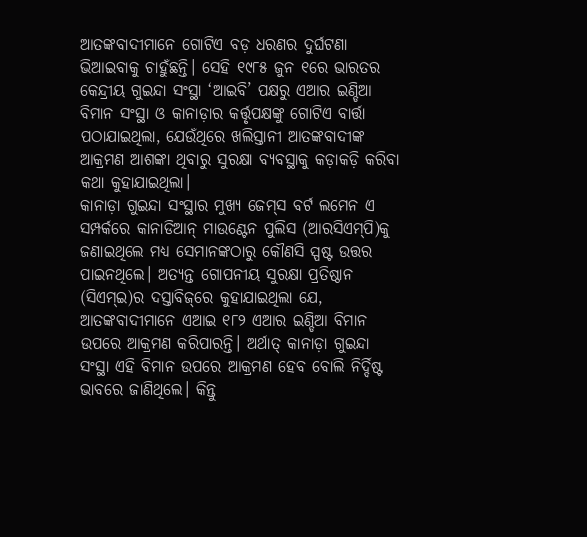ଆତଙ୍କବାଦୀମାନେ ଗୋଟିଏ ବଡ଼ ଧରଣର ଦୁର୍ଘଟଣା ଭିଆଇବାକୁ ଚାହୁଁଛନ୍ତି। ସେହି ୧୯୮୫ ଜୁନ ୧ରେ ଭାରତର କେନ୍ଦ୍ରୀୟ ଗୁଇନ୍ଦା ସଂସ୍ଥା ‘ଆଇବି’ ପକ୍ଷରୁ ଏଆର ଇଣ୍ଡିଆ ବିମାନ ସଂସ୍ଥା ଓ କାନାଡ଼ାର କର୍ତ୍ତୃପକ୍ଷଙ୍କୁ ଗୋଟିଏ ବାର୍ତ୍ତା ପଠାଯାଇଥିଲା, ଯେଉଁଥିରେ ଖଲିସ୍ତାନୀ ଆତଙ୍କବାଦୀଙ୍କ ଆକ୍ରମଣ ଆଶଙ୍କା ଥିବାରୁ ସୁରକ୍ଷା ବ୍ୟବସ୍ଥାକୁ କଡ଼ାକଡ଼ି କରିବା କଥା କୁହାଯାଇଥିଲା।
କାନାଡ଼ା ଗୁଇନ୍ଦା ସଂସ୍ଥାର ମୁଖ୍ୟ ଜେମ୍‌ସ ବର୍ଟ ଲମେନ ଏ ସମ୍ପର୍କରେ କାନାଡିଆନ୍‌ ମାଉଣ୍ଟେନ ପୁଲିସ (ଆରସିଏମ୍‌ପି)କୁ ଜଣାଇଥିଲେ ମଧ୍ୟ ସେମାନଙ୍କଠାରୁ କୌଣସି ସ୍ପଷ୍ଟ ଉତ୍ତର ପାଇନଥିଲେ। ଅତ୍ୟନ୍ତ ଗୋପନୀୟ ସୁରକ୍ଷା ପ୍ରତିଷ୍ଠାନ (ସିଏମ୍‌ଇ)ର ଦସ୍ତାବିଜ୍‌ରେ କୁହାଯାଇଥିଲା ଯେ, ଆତଙ୍କବାଦୀମାନେ ଏଆଇ ୧୮୨ ଏଆର ଇଣ୍ଡିଆ ବିମାନ ଉପରେ ଆକ୍ରମଣ କରିପାରନ୍ତି। ଅର୍ଥାତ୍‌ କାନାଡ଼ା ଗୁଇନ୍ଦା ସଂସ୍ଥା ଏହି ବିମାନ ଉପରେ ଆକ୍ରମଣ ହେବ ବୋଲି ନିର୍ଦ୍ଦିଷ୍ଟ ଭାବରେ ଜାଣିଥିଲେ। କିନ୍ତୁ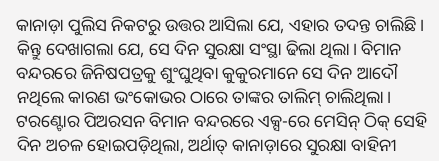କାନାଡ଼ା ପୁଲିସ ନିକଟରୁ ଉତ୍ତର ଆସିଲା ଯେ, ଏହାର ତଦନ୍ତ ଚାଲିଛି। କିନ୍ତୁ ଦେଖାଗଲା ଯେ, ସେ ଦିନ ସୁରକ୍ଷା ସଂସ୍ଥା ଢିଲା ଥିଲା। ବିମାନ ବନ୍ଦରରେ ଜିନିଷପତ୍ରକୁ ଶୁଂଘୁଥିବା କୁକୁରମାନେ ସେ ଦିନ ଆଦୌ ନଥିଲେ କାରଣ ଭଂକୋଭର ଠାରେ ତାଙ୍କର ତାଲିମ୍ ଚାଲିଥିଲା। ଟରଣ୍ଟୋର ପିଅରସନ ବିମାନ ବନ୍ଦରରେ ଏକ୍ସ-ରେ ମେସିନ୍‌ ଠିକ୍ ସେହି ଦିନ ଅଚଳ ହୋଇପଡ଼ିଥିଲା, ଅର୍ଥାତ୍‌ କାନାଡ଼ାରେ ସୁରକ୍ଷା ବାହିନୀ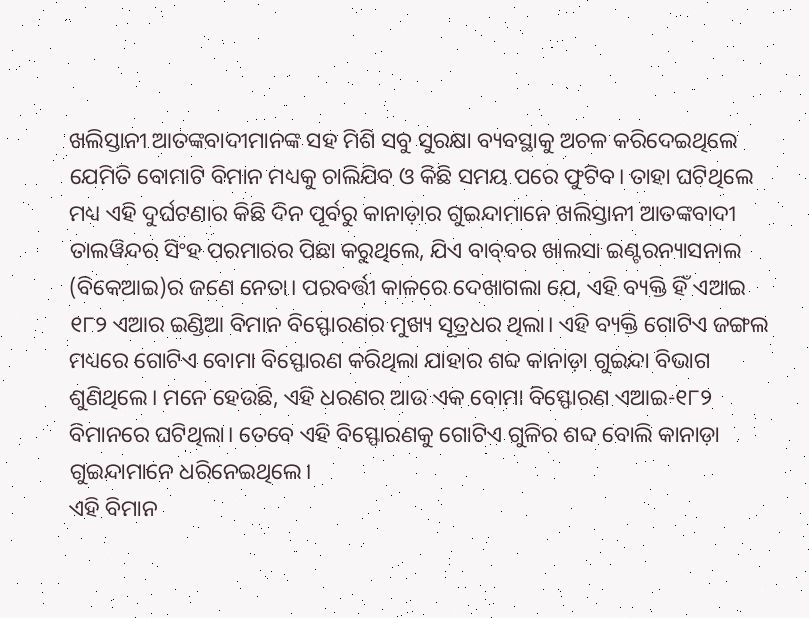ଖଲିସ୍ତାନୀ ଆତଙ୍କବାଦୀମାନଙ୍କ ସହ ମିଶି ସବୁ ସୁରକ୍ଷା ବ୍ୟବସ୍ଥାକୁ ଅଚଳ କରିଦେଇଥିଲେ ଯେମିତି ବୋମାଟି ବିମାନ ମଧ୍ୟକୁ ଚାଲିଯିବ ଓ କିଛି ସମୟ ପରେ ଫୁଟିବ। ତାହା ଘଟିଥିଲେ ମଧ୍ୟ ଏହି ଦୁର୍ଘଟଣାର କିଛି ଦିନ ପୂର୍ବରୁ କାନାଡ଼ାର ଗୁଇନ୍ଦାମାନେ ଖଲିସ୍ତାନୀ ଆତଙ୍କବାଦୀ ତାଲୱିନ୍ଦର ସିଂହ ପରମାରର ପିଛା କରୁଥିଲେ, ଯିଏ ବାବ୍‌ବର ଖାଲସା ଇଣ୍ଟରନ୍ୟାସନାଲ (ବିକେଆଇ)ର ଜଣେ ନେତା। ପରବର୍ତ୍ତୀ କାଳରେ ଦେଖାଗଲା ଯେ, ଏହି ବ୍ୟକ୍ତି ହିଁ ଏଆଇ ୧୮୨ ଏଆର ଇଣ୍ଡିଆ ବିମାନ ବିସ୍ଫୋରଣର ମୁଖ୍ୟ ସୂତ୍ରଧର ଥିଲା। ଏହି ବ୍ୟକ୍ତି ଗୋଟିଏ ଜଙ୍ଗଲ ମଧ୍ୟରେ ଗୋଟିଏ ବୋମା ବିସ୍ଫୋରଣ କରିଥିଲା ଯାହାର ଶବ୍ଦ କାନାଡ଼ା ଗୁଇନ୍ଦା ବିଭାଗ ଶୁଣିଥିଲେ। ମନେ ହେଉଛି, ଏହି ଧରଣର ଆଉ ଏକ ବୋମା ବିସ୍ଫୋରଣ ଏଆଇ-୧୮୨ ବିମାନରେ ଘଟିଥିଲା। ତେବେ ଏହି ବିସ୍ଫୋରଣକୁ ଗୋଟିଏ ଗୁଳିର ଶବ୍ଦ ବୋଲି କାନାଡ଼ା ଗୁଇନ୍ଦାମାନେ ଧରିନେଇଥିଲେ।
ଏହି ବିମାନ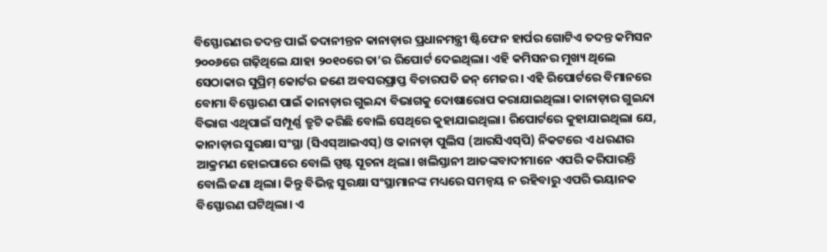ବିସ୍ଫୋରଣର ତଦନ୍ତ ପାଇଁ ତଦାନୀନ୍ତନ କାନାଡ଼ାର ପ୍ରଧାନମନ୍ତ୍ରୀ ଷ୍ଟିଫେନ ହାର୍ପର ଗୋଟିଏ ତଦନ୍ତ କମିସନ ୨୦୦୬ରେ ଗଢ଼ିଥିଲେ ଯାହା ୨୦୧୦ରେ ତା’ର ରିପୋର୍ଟ ଦେଇଥିଲା। ଏହି କମିସନର ମୁଖ୍ୟ ଥିଲେ ସେଠାକାର ସୁପ୍ରିମ୍ କୋର୍ଟର ଜଣେ ଅବସରପ୍ରାପ୍ତ ବିଚାରପତି ଜନ୍‌ ମେଜର। ଏହି ରିପୋର୍ଟରେ ବିମାନରେ ବୋମା ବିସ୍ଫୋରଣ ପାଇଁ କାନାଡ଼ାର ଗୁଇନ୍ଦା ବିଭାଗକୁ ଦୋଷାରୋପ କରାଯାଇଥିଲା। କାନାଡ଼ାର ଗୁଇନ୍ଦା ବିଭାଗ ଏଥିପାଇଁ ସମ୍ପୂର୍ଣ୍ଣ ତ୍ରୁଟି କରିଛି ବୋଲି ସେଥିରେ କୁହାଯାଇଥିଲା। ରିପୋର୍ଟରେ କୁହାଯାଇଥିଲା ଯେ, କାନାଡ଼ାର ସୁରକ୍ଷା ସଂସ୍ଥା (ସିଏସ୍‌ଆଇଏସ୍‌) ଓ କାନାଡ଼ା ପୁଲିସ (ଆରସିଏସ୍‌ପି) ନିକଟରେ ଏ ଧରଣର ଆକ୍ରମଣ ହୋଇପାରେ ବୋଲି ସ୍ପଷ୍ଟ ସୂଚନା ଥିଲା। ଖଲିସ୍ତାନୀ ଆତଙ୍କବାଦୀମାନେ ଏପରି କରିପାରନ୍ତି ବୋଲି ଜଣା ଥିଲା। କିନ୍ତୁ ବିଭିନ୍ନ ସୁରକ୍ଷା ସଂସ୍ଥାମାନଙ୍କ ମଧ୍ୟରେ ସମନ୍ୱୟ ନ ରହିବାରୁ ଏପରି ଭୟାନକ ବିସ୍ଫୋରଣ ଘଟିଥିଲା। ଏ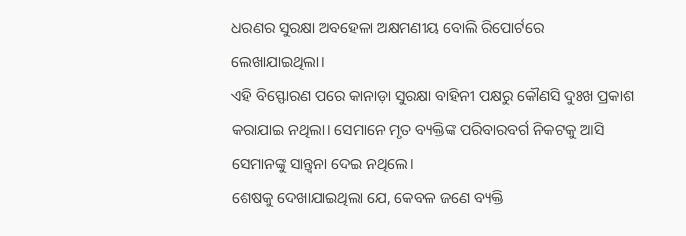ଧରଣର ସୁରକ୍ଷା ଅବହେଳା ଅକ୍ଷମଣୀୟ ବୋଲି ରିପୋର୍ଟରେ ଲେଖାଯାଇଥିଲା।
ଏହି ବିସ୍ଫୋରଣ ପରେ କାନାଡ଼ା ସୁରକ୍ଷା ବାହିନୀ ପକ୍ଷରୁ କୌଣସି ଦୁଃଖ ପ୍ରକାଶ କରାଯାଇ ନଥିଲା। ସେମାନେ ମୃତ ବ୍ୟକ୍ତିଙ୍କ ପରିବାରବର୍ଗ ନିକଟକୁ ଆସି ସେମାନଙ୍କୁ ସାନ୍ତ୍ୱନା ଦେଇ ନଥିଲେ।
ଶେଷକୁ ଦେଖାଯାଇଥିଲା ଯେ, କେବଳ ଜଣେ ବ୍ୟକ୍ତି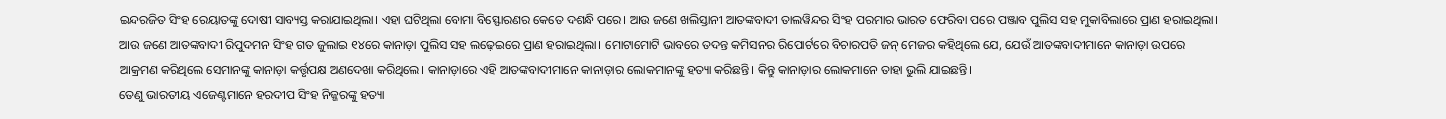ଇନ୍ଦରଜିତ ସିଂହ ରେୟାତଙ୍କୁ ଦୋଷୀ ସାବ୍ୟସ୍ତ କରାଯାଇଥିଲା। ଏହା ଘଟିଥିଲା ବୋମା ବିସ୍ଫୋରଣର କେତେ ଦଶନ୍ଧି ପରେ। ଆଉ ଜଣେ ଖଲିସ୍ତାନୀ ଆତଙ୍କବାଦୀ ତାଲୱିନ୍ଦର ସିଂହ ପରମାର ଭାରତ ଫେରିବା ପରେ ପଞ୍ଜାବ ପୁଲିସ ସହ ମୁକାବିଲାରେ ପ୍ରାଣ ହରାଇଥିଲା। ଆଉ ଜଣେ ଆତଙ୍କବାଦୀ ରିପୁଦମନ ସିଂହ ଗତ ଜୁଲାଇ ୧୪ରେ କାନାଡ଼ା ପୁଲିସ ସହ ଲଢ଼େଇରେ ପ୍ରାଣ ହରାଇଥିଲା। ମୋଟାମୋଟି ଭାବରେ ତଦନ୍ତ କମିସନର ରିପୋର୍ଟରେ ବିଚାରପତି ଜନ୍‌ ମେଜର କହିଥିଲେ ଯେ, ଯେଉଁ ଆତଙ୍କବାଦୀମାନେ କାନାଡ଼ା ଉପରେ ଆକ୍ରମଣ କରିଥିଲେ ସେମାନଙ୍କୁ କାନାଡ଼ା କର୍ତ୍ତୃପକ୍ଷ ଅଣଦେଖା କରିଥିଲେ। କାନାଡ଼ାରେ ଏହି ଆତଙ୍କବାଦୀମାନେ କାନାଡ଼ାର ଲୋକମାନଙ୍କୁ ହତ୍ୟା କରିଛନ୍ତି। କିନ୍ତୁ କାନାଡ଼ାର ଲୋକମାନେ ତାହା ଭୁଲି ଯାଇଛନ୍ତି।
ତେଣୁ ଭାରତୀୟ ଏଜେଣ୍ଟମାନେ ହରଦୀପ ସିଂହ ନିଜ୍ଜରଙ୍କୁ ହତ୍ୟା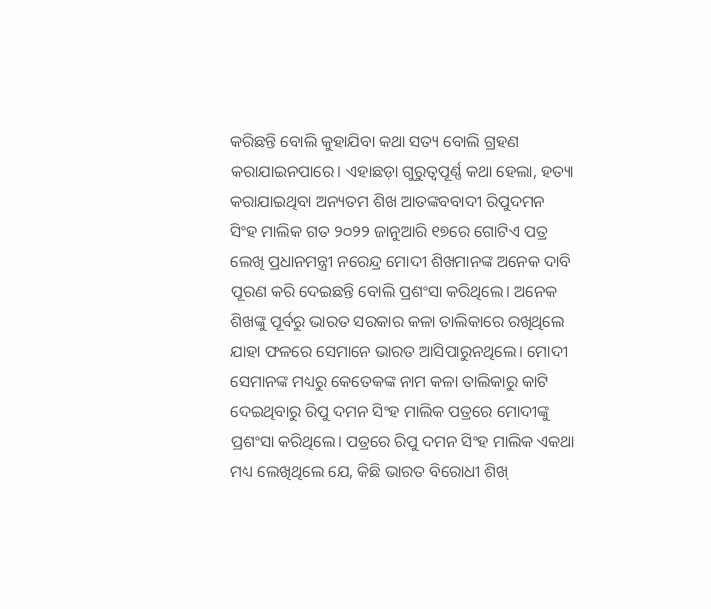କରିଛନ୍ତି ବୋଲି କୁହାଯିବା କଥା ସତ୍ୟ ବୋଲି ଗ୍ରହଣ କରାଯାଇନପାରେ। ଏହାଛଡ଼ା ଗୁରୁତ୍ୱପୂର୍ଣ୍ଣ କଥା ହେଲା, ହତ୍ୟା କରାଯାଇଥିବା ଅନ୍ୟତମ ଶିଖ ଆତଙ୍କବବାଦୀ ରିପୁଦମନ ସିଂହ ମାଲିକ ଗତ ୨୦୨୨ ଜାନୁଆରି ୧୭ରେ ଗୋଟିଏ ପତ୍ର ଲେଖି ପ୍ରଧାନମନ୍ତ୍ରୀ ନରେନ୍ଦ୍ର ମୋଦୀ ଶିଖମାନଙ୍କ ଅନେକ ଦାବି ପୂରଣ କରି ଦେଇଛନ୍ତି ବୋଲି ପ୍ରଶଂସା କରିଥିଲେ। ଅନେକ ଶିଖଙ୍କୁ ପୂର୍ବରୁ ଭାରତ ସରକାର କଳା ତାଲିକାରେ ରଖିଥିଲେ ଯାହା ଫଳରେ ସେମାନେ ଭାରତ ଆସିପାରୁନଥିଲେ। ମୋଦୀ ସେମାନଙ୍କ ମଧ୍ୟରୁ କେତେକଙ୍କ ନାମ କଳା ତାଲିକାରୁ କାଟି ଦେଇଥିବାରୁ ରିପୁ ଦମନ ସିଂହ ମାଲିକ ପତ୍ରରେ ମୋଦୀଙ୍କୁ ପ୍ରଶଂସା କରିଥିଲେ। ପତ୍ରରେ ରିପୁ ଦମନ ସିଂହ ମାଲିକ ଏକଥା ମଧ୍ୟ ଲେଖିଥିଲେ ଯେ, କିଛି ଭାରତ ବିରୋଧୀ ଶିଖ୍‌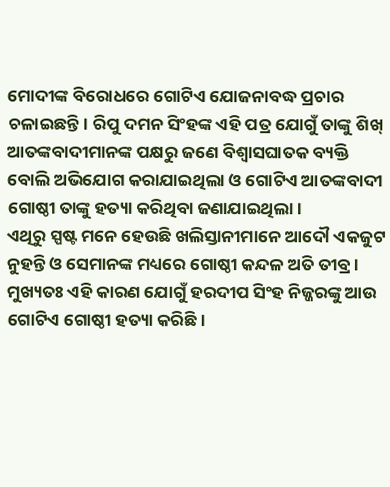ମୋଦୀଙ୍କ ବିରୋଧରେ ଗୋଟିଏ ଯୋଜନାବଦ୍ଧ ପ୍ରଚାର ଚଳାଇଛନ୍ତି। ରିପୁ ଦମନ ସିଂହଙ୍କ ଏହି ପତ୍ର ଯୋଗୁଁ ତାଙ୍କୁ ଶିଖ୍‌ ଆତଙ୍କବାଦୀମାନଙ୍କ ପକ୍ଷରୁ ଜଣେ ବିଶ୍ୱାସଘାତକ ବ୍ୟକ୍ତି ବୋଲି ଅଭିଯୋଗ କରାଯାଇଥିଲା ଓ ଗୋଟିଏ ଆତଙ୍କବାଦୀ ଗୋଷ୍ଠୀ ତାଙ୍କୁ ହତ୍ୟା କରିଥିବା ଜଣାଯାଇଥିଲା।
ଏଥିରୁ ସ୍ପଷ୍ଟ ମନେ ହେଉଛି ଖଲିସ୍ତାନୀମାନେ ଆଦୌ ଏକଜୁଟ ନୁହନ୍ତି ଓ ସେମାନଙ୍କ ମଧ୍ୟରେ ଗୋଷ୍ଠୀ କନ୍ଦଳ ଅତି ତୀବ୍ର। ମୁଖ୍ୟତଃ ଏହି କାରଣ ଯୋଗୁଁ ହରଦୀପ ସିଂହ ନିଜ୍ଜରଙ୍କୁ ଆଉ ଗୋଟିଏ ଗୋଷ୍ଠୀ ହତ୍ୟା କରିଛି।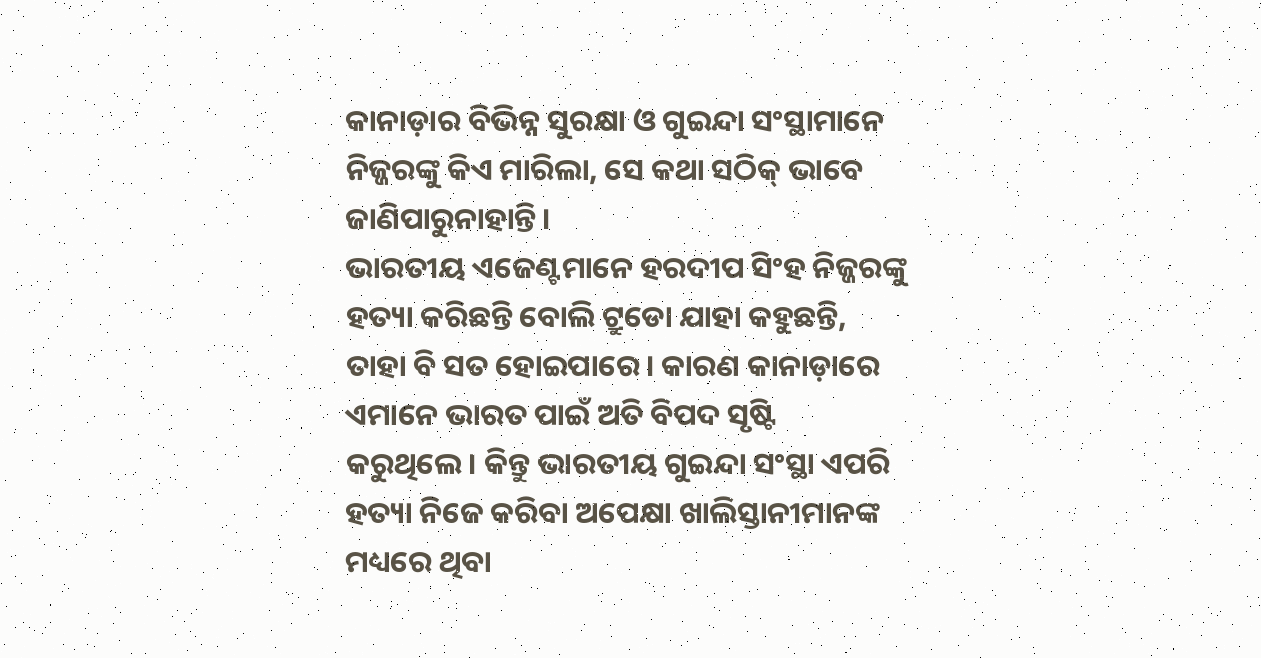କାନାଡ଼ାର ବିଭିନ୍ନ ସୁରକ୍ଷା ଓ ଗୁଇନ୍ଦା ସଂସ୍ଥାମାନେ ନିଜ୍ଜରଙ୍କୁ କିଏ ମାରିଲା, ସେ କଥା ସଠିକ୍ ଭାବେ ଜାଣିପାରୁନାହାନ୍ତି।
ଭାରତୀୟ ଏଜେଣ୍ଟମାନେ ହରଦୀପ ସିଂହ ନିଜ୍ଜରଙ୍କୁ ହତ୍ୟା କରିଛନ୍ତି ବୋଲି ଟ୍ରୁଡୋ ଯାହା କହୁଛନ୍ତି, ତାହା ବି ସତ ହୋଇପାରେ। କାରଣ କାନାଡ଼ାରେ ଏମାନେ ଭାରତ ପାଇଁ ଅତି ବିପଦ ସୃଷ୍ଟି କରୁଥିଲେ। କିନ୍ତୁ ଭାରତୀୟ ଗୁଇନ୍ଦା ସଂସ୍ଥା ଏପରି ହତ୍ୟା ନିଜେ କରିବା ଅପେକ୍ଷା ଖାଲିସ୍ତାନୀମାନଙ୍କ ମଧ୍ୟରେ ଥିବା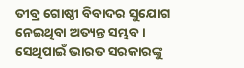ତୀବ୍ର ଗୋଷ୍ଠୀ ବିବାଦର ସୁଯୋଗ ନେଇଥିବା ଅତ୍ୟନ୍ତ ସମ୍ଭବ। ସେଥିପାଇଁ ଭାରତ ସରକାରଙ୍କୁ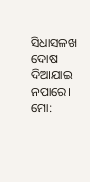ସିଧାସଳଖ ଦୋଷ ଦିଆଯାଇ ନପାରେ।
ମୋ: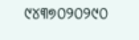୯୪୩୭୦୨୦୨୯୦